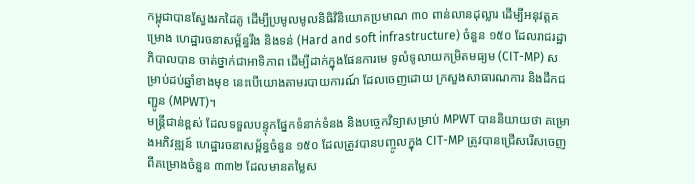កម្ពុជាបានស្វែងរកដៃគូ ដើម្បីប្រមូលមូលនិធិវិនិយោគប្រមាណ ៣០ ពាន់លានដុល្លារ ដើម្បីអនុវត្តគម្រោង ហេដ្ឋារចនាសម្ព័ន្ធរឹង និងទន់ (Hard and soft infrastructure) ចំនួន ១៥០ ដែលរាជរដ្ឋាភិបាលបាន ចាត់ថ្នាក់ជាអាទិភាព ដើម្បីដាក់ក្នុងផែនការមេ ទូលំទូលាយកម្រិតមធ្យម (CIT-MP) សម្រាប់ដប់ឆ្នាំខាងមុខ នេះបើយោងតាមរបាយការណ៍ ដែលចេញដោយ ក្រសួងសាធារណការ និងដឹកជញ្ជូន (MPWT)។
មន្ត្រីជាន់ខ្ពស់ ដែលទទួលបន្ទុកផ្នែកទំនាក់ទំនង និងបច្ចេកវិទ្យាសម្រាប់ MPWT បាននិយាយថា គម្រោងអភិវឌ្ឍន៍ ហេដ្ឋារចនាសម្ព័ន្ធចំនួន ១៥០ ដែលត្រូវបានបញ្ចូលក្នុង CIT-MP ត្រូវបានជ្រើសរើសចេញ ពីគម្រោងចំនួន ៣៣២ ដែលមានតម្លៃស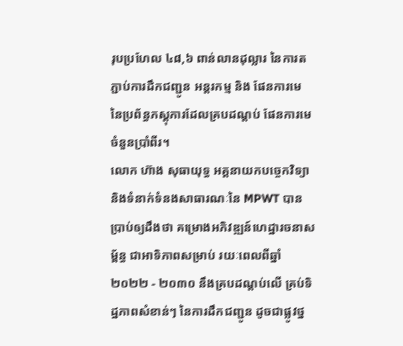រុបប្រហែល ៤៨,៦ ពាន់លានដុល្លារ នៃការតភ្ជាប់ការដឹកជញ្ជូន អន្តរកម្ម និង ផែនការមេ នៃប្រព័ន្ធភស្តុភារដែលគ្របដណ្តប់ ផែនការមេចំនួនប្រាំពីរ។
លោក ហ៊ាង សុធាយុទ្ធ អគ្គនាយកបច្ចេកវិទ្យា និងទំនាក់ទំនងសាធារណៈនៃ MPWT បានប្រាប់ឲ្យដឹងថា គម្រោងអភិវឌ្ឍន៍ហេដ្ឋារចនាសម្ព័ន្ធ ជាអាទិភាពសម្រាប់ រយៈពេលពីឆ្នាំ ២០២២ - ២០៣០ នឹងគ្របដណ្តប់លើ គ្រប់ទិដ្ឋភាពសំខាន់ៗ នៃការដឹកជញ្ជូន ដូចជាផ្លូវថ្ន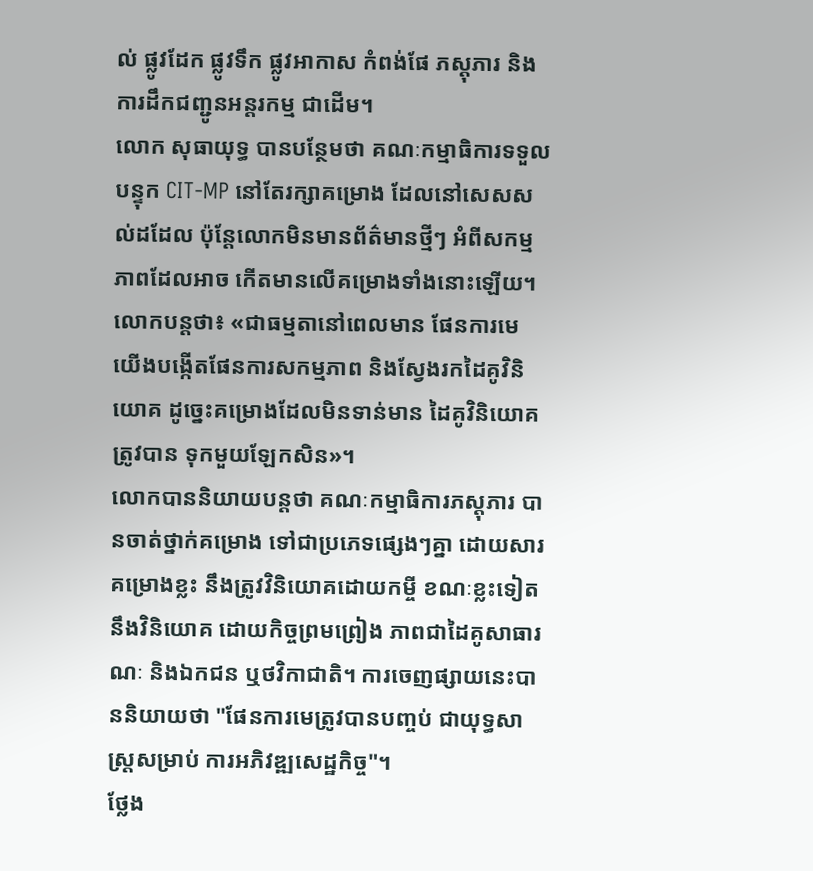ល់ ផ្លូវដែក ផ្លូវទឹក ផ្លូវអាកាស កំពង់ផែ ភស្តុភារ និងការដឹកជញ្ជូនអន្តរកម្ម ជាដើម។
លោក សុធាយុទ្ធ បានបន្ថែមថា គណៈកម្មាធិការទទួលបន្ទុក CIT-MP នៅតែរក្សាគម្រោង ដែលនៅសេសសល់ដដែល ប៉ុន្តែលោកមិនមានព័ត៌មានថ្មីៗ អំពីសកម្មភាពដែលអាច កើតមានលើគម្រោងទាំងនោះឡើយ។ លោកបន្តថា៖ «ជាធម្មតានៅពេលមាន ផែនការមេ យើងបង្កើតផែនការសកម្មភាព និងស្វែងរកដៃគូវិនិយោគ ដូច្នេះគម្រោងដែលមិនទាន់មាន ដៃគូវិនិយោគត្រូវបាន ទុកមួយឡែកសិន»។
លោកបាននិយាយបន្តថា គណៈកម្មាធិការភស្តុភារ បានចាត់ថ្នាក់គម្រោង ទៅជាប្រភេទផ្សេងៗគ្នា ដោយសារគម្រោងខ្លះ នឹងត្រូវវិនិយោគដោយកម្ចី ខណៈខ្លះទៀតនឹងវិនិយោគ ដោយកិច្ចព្រមព្រៀង ភាពជាដៃគូសាធារណៈ និងឯកជន ឬថវិកាជាតិ។ ការចេញផ្សាយនេះបាននិយាយថា "ផែនការមេត្រូវបានបញ្ចប់ ជាយុទ្ធសាស្រ្តសម្រាប់ ការអភិវឌ្ឍសេដ្ឋកិច្ច"។
ថ្លែង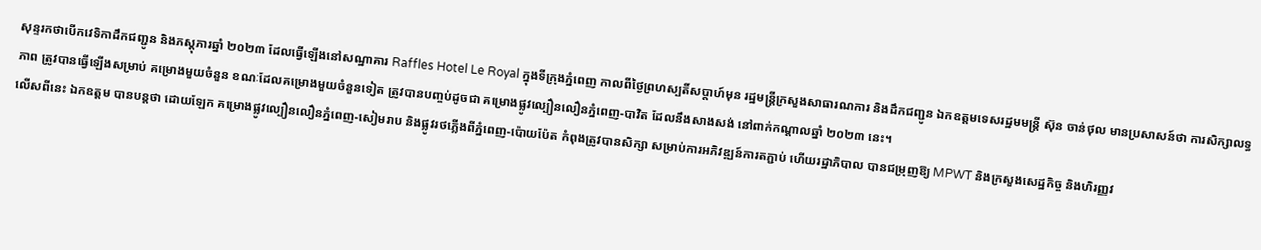សុន្ទរកថាបើកវេទិកាដឹកជញ្ជូន និងភស្តុភារឆ្នាំ ២០២៣ ដែលធ្វើឡើងនៅសណ្ឋាគារ Raffles Hotel Le Royal ក្នុងទីក្រុងភ្នំពេញ កាលពីថ្ងៃព្រហស្បតិ៍សប្តាហ៍មុន រដ្ឋមន្ត្រីក្រសួងសាធារណការ និងដឹកជញ្ជូន ឯកឧត្តមទេសរដ្ឋមមន្ត្រី ស៊ុន ចាន់ថុល មានប្រសាសន៍ថា ការសិក្សាលទ្ធភាព ត្រូវបានធ្វើឡើងសម្រាប់ គម្រោងមួយចំនួន ខណៈដែលគម្រោងមួយចំនួនទៀត ត្រូវបានបញ្ចប់ដូចជា គម្រោងផ្លូវល្បឿនលឿនភ្នំពេញ-បាវិត ដែលនឹងសាងសង់ នៅពាក់កណ្តាលឆ្នាំ ២០២៣ នេះ។
លើសពីនេះ ឯកឧត្តម បានបន្តថា ដោយឡែក គម្រោងផ្លូវល្បឿនលឿនភ្នំពេញ-សៀមរាប និងផ្លូវរថភ្លើងពីភ្នំពេញ-ប៉ោយប៉ែត កំពុងត្រូវបានសិក្សា សម្រាប់ការអភិវឌ្ឍន៍ការតភ្ជាប់ ហើយរដ្ឋាភិបាល បានជម្រុញឱ្យ MPWT និងក្រសួងសេដ្ឋកិច្ច និងហិរញ្ញវ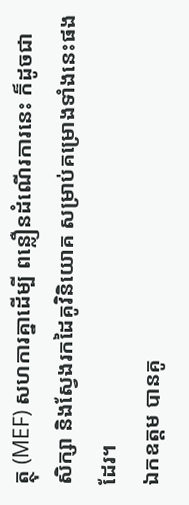ត្ថុ (MEF) សហការគ្នាដើម្បី ពន្លឿនដំណើរការនេះ ក៏ដូចជា សិក្សា និងស្វែងរកដៃគូវិនិយោគ សម្រាប់គម្រោងទាំងនេះផងដែរ។
ឯកឧត្តម បានគូ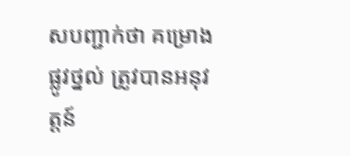សបញ្ជាក់ថា គម្រោងផ្លូវថ្នល់ ត្រូវបានអនុវត្តន៍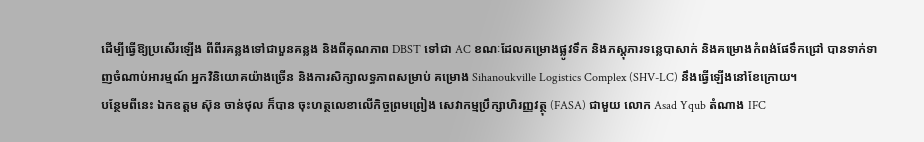ដើម្បីធ្វើឱ្យប្រសើរឡើង ពីពីរគន្លងទៅជាបួនគន្លង និងពីគុណភាព DBST ទៅជា AC ខណៈដែលគម្រោងផ្លូវទឹក និងភស្តុភារទន្លេបាសាក់ និងគម្រោងកំពង់ផែទឹកជ្រៅ បានទាក់ទាញចំណាប់អារម្មណ៍ អ្នកវិនិយោគយ៉ាងច្រើន និងការសិក្សាលទ្ធភាពសម្រាប់ គម្រោង Sihanoukville Logistics Complex (SHV-LC) នឹងធ្វើឡើងនៅខែក្រោយ។
បន្ថែមពីនេះ ឯកឧត្តម ស៊ុន ចាន់ថុល ក៏បាន ចុះហត្ថលេខាលើកិច្ចព្រមព្រៀង សេវាកម្មប្រឹក្សាហិរញ្ញវត្ថុ (FASA) ជាមួយ លោក Asad Yqub តំណាង IFC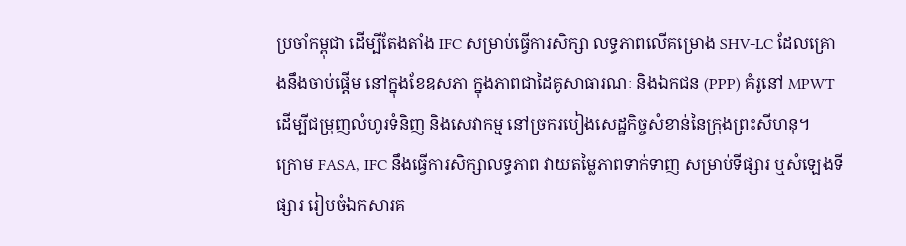ប្រចាំកម្ពុជា ដើម្បីតែងតាំង IFC សម្រាប់ធ្វើការសិក្សា លទ្ធភាពលើគម្រោង SHV-LC ដែលគ្រោងនឹងចាប់ផ្តើម នៅក្នុងខែឧសភា ក្នុងភាពជាដៃគូសាធារណៈ និងឯកជន (PPP) គំរូនៅ MPWT ដើម្បីជម្រុញលំហូរទំនិញ និងសេវាកម្ម នៅច្រករបៀងសេដ្ឋកិច្ចសំខាន់នៃក្រុងព្រះសីហនុ។
ក្រោម FASA, IFC នឹងធ្វើការសិក្សាលទ្ធភាព វាយតម្លៃភាពទាក់ទាញ សម្រាប់ទីផ្សារ ឬសំឡេងទីផ្សារ រៀបចំឯកសារគ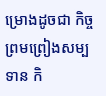ម្រោងដូចជា កិច្ចព្រមព្រៀងសម្បទាន កិ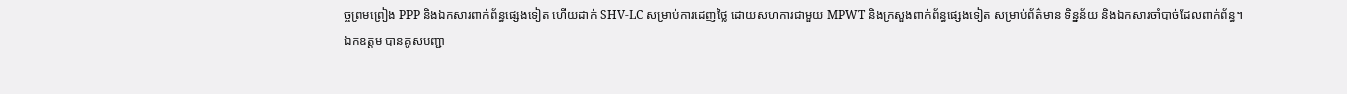ច្ចព្រមព្រៀង PPP និងឯកសារពាក់ព័ន្ធផ្សេងទៀត ហើយដាក់ SHV-LC សម្រាប់ការដេញថ្លៃ ដោយសហការជាមួយ MPWT និងក្រសួងពាក់ព័ន្ធផ្សេងទៀត សម្រាប់ព័ត៌មាន ទិន្នន័យ និងឯកសារចាំបាច់ដែលពាក់ព័ន្ធ។
ឯកឧត្តម បានគូសបញ្ជា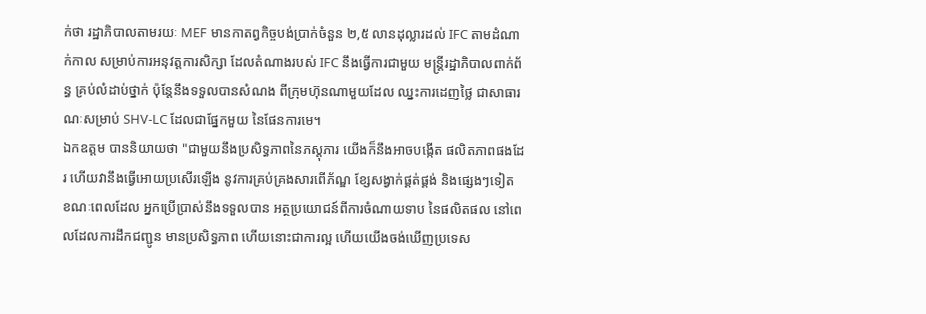ក់ថា រដ្ឋាភិបាលតាមរយៈ MEF មានកាតព្វកិច្ចបង់ប្រាក់ចំនួន ២,៥ លានដុល្លារដល់ IFC តាមដំណាក់កាល សម្រាប់ការអនុវត្តការសិក្សា ដែលតំណាងរបស់ IFC នឹងធ្វើការជាមួយ មន្ត្រីរដ្ឋាភិបាលពាក់ព័ន្ធ គ្រប់លំដាប់ថ្នាក់ ប៉ុន្តែនឹងទទួលបានសំណង ពីក្រុមហ៊ុនណាមួយដែល ឈ្នះការដេញថ្លៃ ជាសាធារណៈសម្រាប់ SHV-LC ដែលជាផ្នែកមួយ នៃផែនការមេ។
ឯកឧត្តម បាននិយាយថា "ជាមួយនឹងប្រសិទ្ធភាពនៃភស្តុភារ យើងក៏នឹងអាចបង្កើត ផលិតភាពផងដែរ ហើយវានឹងធ្វើអោយប្រសើរឡើង នូវការគ្រប់គ្រងសារពើភ័ណ្ឌ ខ្សែសង្វាក់ផ្គត់ផ្គង់ និងផ្សេងៗទៀត ខណៈពេលដែល អ្នកប្រើប្រាស់នឹងទទួលបាន អត្ថប្រយោជន៍ពីការចំណាយទាប នៃផលិតផល នៅពេលដែលការដឹកជញ្ជូន មានប្រសិទ្ធភាព ហើយនោះជាការល្អ ហើយយើងចង់ឃើញប្រទេស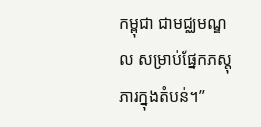កម្ពុជា ជាមជ្ឈមណ្ឌល សម្រាប់ផ្នែកភស្តុភារក្នុងតំបន់។”